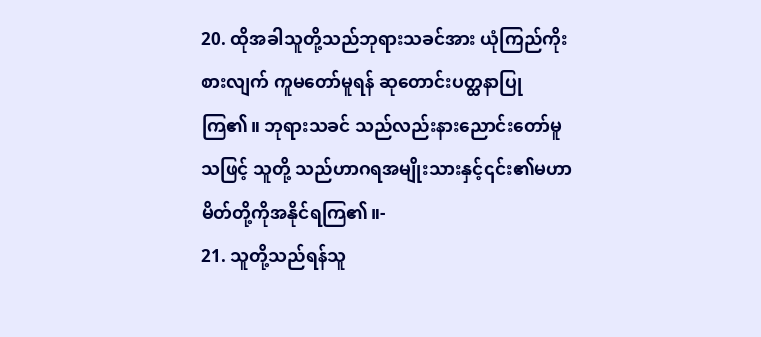20. ထိုအခါသူတို့သည်ဘုရားသခင်အား ယုံကြည်ကိုးစားလျက် ကူမတော်မူရန် ဆုတောင်းပတ္ထနာပြုကြ၏။ ဘုရားသခင် သည်လည်းနားညောင်းတော်မူသဖြင့် သူတို့ သည်ဟာဂရအမျိုးသားနှင့်၎င်း၏မဟာ မိတ်တို့ကိုအနိုင်ရကြ၏။-
21. သူတို့သည်ရန်သူ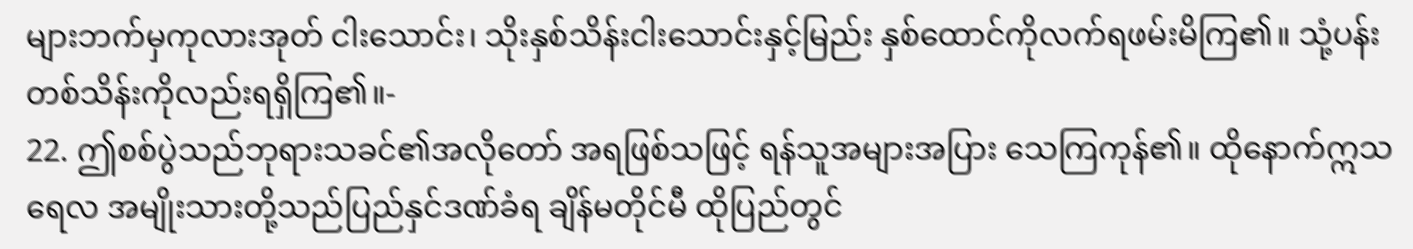များဘက်မှကုလားအုတ် ငါးသောင်း၊ သိုးနှစ်သိန်းငါးသောင်းနှင့်မြည်း နှစ်ထောင်ကိုလက်ရဖမ်းမိကြ၏။ သုံ့ပန်း တစ်သိန်းကိုလည်းရရှိကြ၏။-
22. ဤစစ်ပွဲသည်ဘုရားသခင်၏အလိုတော် အရဖြစ်သဖြင့် ရန်သူအများအပြား သေကြကုန်၏။ ထိုနောက်ဣသရေလ အမျိုးသားတို့သည်ပြည်နှင်ဒဏ်ခံရ ချိန်မတိုင်မီ ထိုပြည်တွင်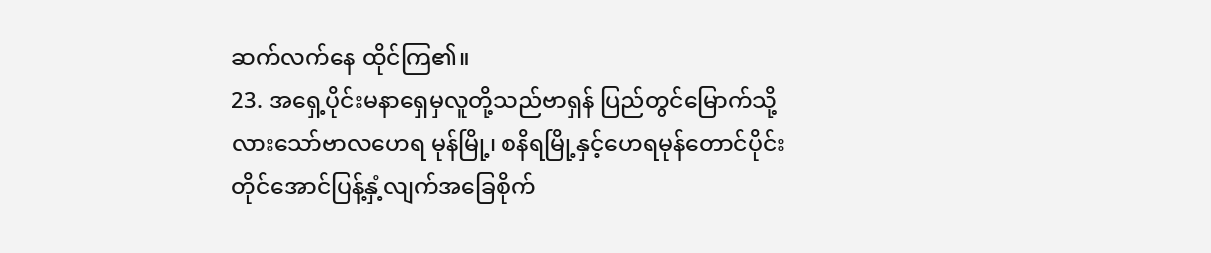ဆက်လက်နေ ထိုင်ကြ၏။
23. အရှေ့ပိုင်းမနာရှေမှလူတို့သည်ဗာရှန် ပြည်တွင်မြောက်သို့လားသော်ဗာလဟေရ မုန်မြို့၊ စနိရမြို့နှင့်ဟေရမုန်တောင်ပိုင်း တိုင်အောင်ပြန့်နှံ့လျက်အခြေစိုက်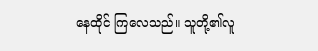နေထိုင် ကြလေသည်။ သူတို့၏လူ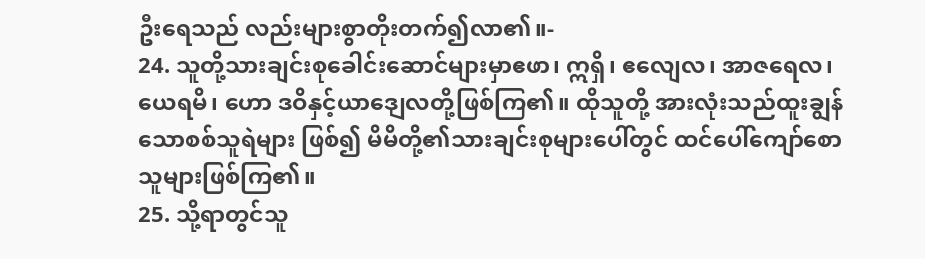ဦးရေသည် လည်းများစွာတိုးတက်၍လာ၏။-
24. သူတို့သားချင်းစုခေါင်းဆောင်များမှာဧဖာ၊ ဣရှိ၊ ဧလျေလ၊ အာဇရေလ၊ ယေရမိ၊ ဟော ဒဝိနှင့်ယာဒျေလတို့ဖြစ်ကြ၏။ ထိုသူတို့ အားလုံးသည်ထူးချွန်သောစစ်သူရဲများ ဖြစ်၍ မိမိတို့၏သားချင်းစုများပေါ်တွင် ထင်ပေါ်ကျော်စောသူများဖြစ်ကြ၏။
25. သို့ရာတွင်သူ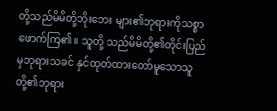တို့သည်မိမိတို့ဘိုးဘေး များ၏ဘုရားကိုသစ္စာဖောက်ကြ၏။ သူတို့ သည်မိမိတို့၏တိုင်းပြည်မှဘုရားသခင် နှင်ထုတ်ထားတော်မူသောသူတို့၏ဘုရား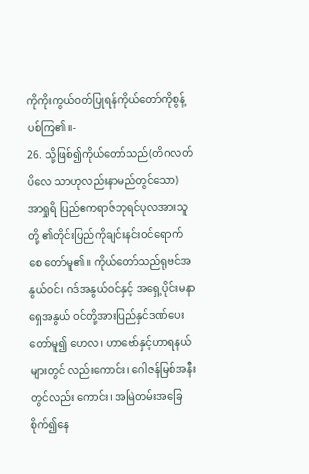ကိုကိုးကွယ်ဝတ်ပြုရန်ကိုယ်တော်ကိုစွန့် ပစ်ကြ၏။-
26. သို့ဖြစ်၍ကိုယ်တော်သည်(တိဂလတ်ပိလေ သာဟုလည်းနာမည်တွင်သော) အာရှုရိ ပြည်ဧကရာဇ်ဘုရင်ပုလအားသူတို့ ၏တိုင်းပြည်ကိုချင်းနင်းဝင်ရောက်စေ တော်မူ၏။ ကိုယ်တော်သည်ရုဗင်အနွယ်ဝင်၊ ဂဒ်အနွယ်ဝင်နှင့် အရှေ့ပိုင်းမနာရှေအနွယ် ဝင်တို့အားပြည်နှင်ဒဏ်ပေးတော်မူ၍ ဟေလ၊ ဟာဗော်နှင့်ဟာရနယ်များတွင် လည်းကောင်း၊ ဂေါဇန်မြစ်အနီးတွင်လည်း ကောင်း၊ အမြဲတမ်းအခြေစိုက်၍နေ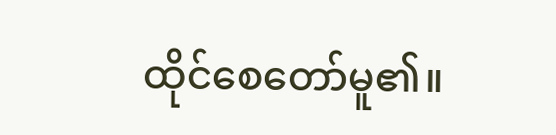ထိုင်စေတော်မူ၏။